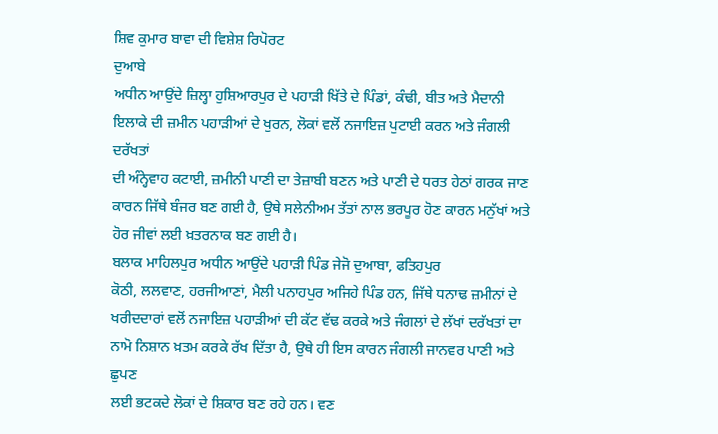ਸ਼ਿਵ ਕੁਮਾਰ ਬਾਵਾ ਦੀ ਵਿਸ਼ੇਸ਼ ਰਿਪੋਰਟ
ਦੁਆਬੇ
ਅਧੀਨ ਆਉਂਦੇ ਜ਼ਿਲ੍ਹਾ ਹੁਸ਼ਿਆਰਪੁਰ ਦੇ ਪਹਾੜੀ ਖਿੱਤੇ ਦੇ ਪਿੰਡਾਂ, ਕੰਢੀ, ਬੀਤ ਅਤੇ ਮੈਦਾਨੀ
ਇਲਾਕੇ ਦੀ ਜ਼ਮੀਨ ਪਹਾੜੀਆਂ ਦੇ ਖੁਰਨ, ਲੋਕਾਂ ਵਲੋਂ ਨਜਾਇਜ਼ ਪੁਟਾਈ ਕਰਨ ਅਤੇ ਜੰਗਲੀ ਦਰੱਖਤਾਂ
ਦੀ ਅੰਨ੍ਹੇਵਾਹ ਕਟਾਈ, ਜ਼ਮੀਨੀ ਪਾਣੀ ਦਾ ਤੇਜ਼ਾਬੀ ਬਣਨ ਅਤੇ ਪਾਣੀ ਦੇ ਧਰਤ ਹੇਠਾਂ ਗਰਕ ਜਾਣ
ਕਾਰਨ ਜਿੱਥੇ ਬੰਜਰ ਬਣ ਗਈ ਹੈ, ਉਥੇ ਸਲੇਨੀਅਮ ਤੱਤਾਂ ਨਾਲ ਭਰਪੂਰ ਹੋਣ ਕਾਰਨ ਮਨੁੱਖਾਂ ਅਤੇ
ਹੋਰ ਜੀਵਾਂ ਲਈ ਖ਼ਤਰਨਾਕ ਬਣ ਗਈ ਹੈ।
ਬਲਾਕ ਮਾਹਿਲਪੁਰ ਅਧੀਨ ਆਉਂਦੇ ਪਹਾੜੀ ਪਿੰਡ ਜੇਜੋ ਦੁਆਬਾ, ਫਤਿਹਪੁਰ
ਕੋਠੀ, ਲਲਵਾਣ, ਹਰਜੀਆਣਾਂ, ਮੈਲੀ ਪਨਾਹਪੁਰ ਅਜਿਹੇ ਪਿੰਡ ਹਨ, ਜਿੱਥੇ ਧਨਾਢ ਜ਼ਮੀਨਾਂ ਦੇ
ਖਰੀਦਦਾਰਾਂ ਵਲੋਂ ਨਜਾਇਜ਼ ਪਹਾੜੀਆਂ ਦੀ ਕੱਟ ਵੱਢ ਕਰਕੇ ਅਤੇ ਜੰਗਲਾਂ ਦੇ ਲੱਖਾਂ ਦਰੱਖਤਾਂ ਦਾ
ਨਾਮੋ ਨਿਸ਼ਾਨ ਖ਼ਤਮ ਕਰਕੇ ਰੱਖ ਦਿੱਤਾ ਹੈ, ਉਥੇ ਹੀ ਇਸ ਕਾਰਨ ਜੰਗਲੀ ਜਾਨਵਰ ਪਾਣੀ ਅਤੇ ਛੁਪਣ
ਲਈ ਭਟਕਦੇ ਲੋਕਾਂ ਦੇ ਸ਼ਿਕਾਰ ਬਣ ਰਹੇ ਹਨ। ਵਣ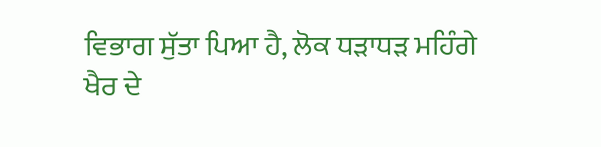ਵਿਭਾਗ ਸੁੱਤਾ ਪਿਆ ਹੈ, ਲੋਕ ਧੜਾਧੜ ਮਹਿੰਗੇ
ਖੈਰ ਦੇ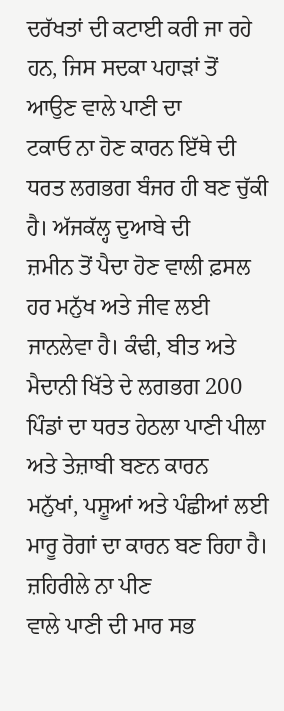ਦਰੱਖਤਾਂ ਦੀ ਕਟਾਈ ਕਰੀ ਜਾ ਰਹੇ ਹਨ, ਜਿਸ ਸਦਕਾ ਪਹਾੜਾਂ ਤੋਂ ਆਉਣ ਵਾਲੇ ਪਾਣੀ ਦਾ
ਟਕਾਓ ਨਾ ਹੋਣ ਕਾਰਨ ਇੱਥੇ ਦੀ ਧਰਤ ਲਗਭਗ ਬੰਜਰ ਹੀ ਬਣ ਚੁੱਕੀ ਹੈ। ਅੱਜਕੱਲ੍ਹ ਦੁਆਬੇ ਦੀ
ਜ਼ਮੀਨ ਤੋਂ ਪੈਦਾ ਹੋਣ ਵਾਲੀ ਫ਼ਸਲ ਹਰ ਮਨੁੱਖ ਅਤੇ ਜੀਵ ਲਈ ਜਾਨਲੇਵਾ ਹੈ। ਕੰਢੀ, ਬੀਤ ਅਤੇ
ਮੈਦਾਨੀ ਖਿੱਤੇ ਦੇ ਲਗਭਗ 200 ਪਿੰਡਾਂ ਦਾ ਧਰਤ ਹੇਠਲਾ ਪਾਣੀ ਪੀਲਾ ਅਤੇ ਤੇਜ਼ਾਬੀ ਬਣਨ ਕਾਰਨ
ਮਨੁੱਖਾਂ, ਪਸ਼ੂਆਂ ਅਤੇ ਪੰਛੀਆਂ ਲਈ ਮਾਰੂ ਰੋਗਾਂ ਦਾ ਕਾਰਨ ਬਣ ਰਿਹਾ ਹੈ। ਜ਼ਹਿਰੀਲੇ ਨਾ ਪੀਣ
ਵਾਲੇ ਪਾਣੀ ਦੀ ਮਾਰ ਸਭ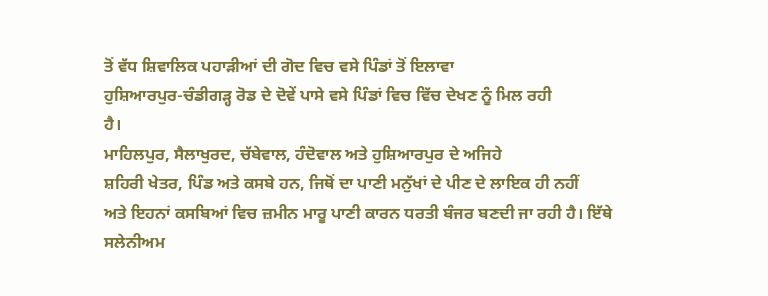ਤੋਂ ਵੱਧ ਸ਼ਿਵਾਲਿਕ ਪਹਾੜੀਆਂ ਦੀ ਗੋਦ ਵਿਚ ਵਸੇ ਪਿੰਡਾਂ ਤੋਂ ਇਲਾਵਾ
ਹੁਸ਼ਿਆਰਪੁਰ-ਚੰਡੀਗੜ੍ਹ ਰੋਡ ਦੇ ਦੋਵੇਂ ਪਾਸੇ ਵਸੇ ਪਿੰਡਾਂ ਵਿਚ ਵਿੱਚ ਦੇਖਣ ਨੂੰ ਮਿਲ ਰਹੀ
ਹੈ।
ਮਾਹਿਲਪੁਰ, ਸੈਲਾਖੁਰਦ, ਚੱਬੇਵਾਲ, ਹੰਦੋਵਾਲ ਅਤੇ ਹੁਸ਼ਿਆਰਪੁਰ ਦੇ ਅਜਿਹੇ
ਸ਼ਹਿਰੀ ਖੇਤਰ, ਪਿੰਡ ਅਤੇ ਕਸਬੇ ਹਨ, ਜਿਥੋਂ ਦਾ ਪਾਣੀ ਮਨੁੱਖਾਂ ਦੇ ਪੀਣ ਦੇ ਲਾਇਕ ਹੀ ਨਹੀਂ
ਅਤੇ ਇਹਨਾਂ ਕਸਬਿਆਂ ਵਿਚ ਜ਼ਮੀਨ ਮਾਰੂ ਪਾਣੀ ਕਾਰਨ ਧਰਤੀ ਬੰਜਰ ਬਣਦੀ ਜਾ ਰਹੀ ਹੈ। ਇੱਥੇ
ਸਲੇਨੀਅਮ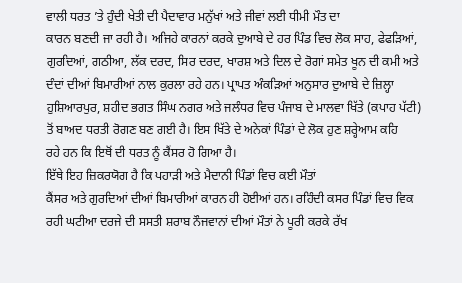ਵਾਲੀ ਧਰਤ ’ਤੇ ਹੁੰਦੀ ਖੇਤੀ ਦੀ ਪੈਦਾਵਾਰ ਮਨੁੱਖਾਂ ਅਤੇ ਜੀਵਾਂ ਲਈ ਧੀਮੀ ਮੌਤ ਦਾ
ਕਾਰਨ ਬਣਦੀ ਜਾ ਰਹੀ ਹੈ। ਅਜਿਹੇ ਕਾਰਨਾਂ ਕਰਕੇ ਦੁਆਬੇ ਦੇ ਹਰ ਪਿੰਡ ਵਿਚ ਲੋਕ ਸਾਹ, ਫੇਫੜਿਆਂ,
ਗੁਰਦਿਆਂ, ਗਠੀਆ, ਲੱਕ ਦਰਦ, ਸਿਰ ਦਰਦ, ਖਾਰਸ਼ ਅਤੇ ਦਿਲ ਦੇ ਰੋਗਾਂ ਸਮੇਤ ਖੂਨ ਦੀ ਕਮੀ ਅਤੇ
ਦੰਦਾਂ ਦੀਆਂ ਬਿਮਾਰੀਆਂ ਨਾਲ ਕੁਰਲਾ ਰਹੇ ਹਨ। ਪ੍ਰਾਪਤ ਅੰਕੜਿਆਂ ਅਨੁਸਾਰ ਦੁਆਬੇ ਦੇ ਜ਼ਿਲ੍ਹਾ
ਹੁਸ਼ਿਆਰਪੁਰ, ਸ਼ਹੀਦ ਭਗਤ ਸਿੰਘ ਨਗਰ ਅਤੇ ਜਲੰਧਰ ਵਿਚ ਪੰਜਾਬ ਦੇ ਮਾਲਵਾ ਖਿੱਤੇ (ਕਪਾਹ ਪੱਟੀ)
ਤੋਂ ਬਾਅਦ ਧਰਤੀ ਰੋਗਣ ਬਣ ਗਈ ਹੈ। ਇਸ ਖਿੱਤੇ ਦੇ ਅਨੇਕਾਂ ਪਿੰਡਾਂ ਦੇ ਲੋਕ ਹੁਣ ਸ਼ਰ੍ਹੇਆਮ ਕਹਿ
ਰਹੇ ਹਨ ਕਿ ਇਥੋਂ ਦੀ ਧਰਤ ਨੂੰ ਕੈਂਸਰ ਹੋ ਗਿਆ ਹੈ।
ਇੱਥੇ ਇਹ ਜ਼ਿਕਰਯੋਗ ਹੈ ਕਿ ਪਹਾੜੀ ਅਤੇ ਮੈਦਾਨੀ ਪਿੰਡਾਂ ਵਿਚ ਕਈ ਮੌਤਾਂ
ਕੈਂਸਰ ਅਤੇ ਗੁਰਦਿਆਂ ਦੀਆਂ ਬਿਮਾਰੀਆਂ ਕਾਰਨ ਹੀ ਹੋਈਆਂ ਹਨ। ਰਹਿੰਦੀ ਕਸਰ ਪਿੰਡਾਂ ਵਿਚ ਵਿਕ
ਰਹੀ ਘਟੀਆ ਦਰਜੇ ਦੀ ਸਸਤੀ ਸ਼ਰਾਬ ਨੌਜਵਾਨਾਂ ਦੀਆਂ ਮੌਤਾਂ ਨੇ ਪੂਰੀ ਕਰਕੇ ਰੱਖ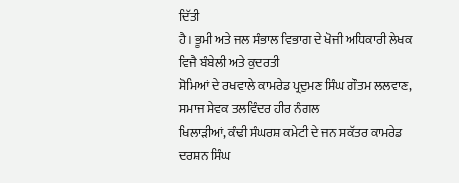ਦਿੱਤੀ
ਹੈ। ਭੂਮੀ ਅਤੇ ਜਲ ਸੰਭਾਲ ਵਿਭਾਗ ਦੇ ਖੋਜੀ ਅਧਿਕਾਰੀ ਲੇਖਕ ਵਿਜੈ ਬੰਬੇਲੀ ਅਤੇ ਕੁਦਰਤੀ
ਸੋਮਿਆਂ ਦੇ ਰਖਵਾਲੇ ਕਾਮਰੇਡ ਪ੍ਰਦੁਮਣ ਸਿੰਘ ਗੌਤਮ ਲਲਵਾਣ, ਸਮਾਜ ਸੇਵਕ ਤਲਵਿੰਦਰ ਹੀਰ ਨੰਗਲ
ਖਿਲਾੜੀਆਂ, ਕੰਢੀ ਸੰਘਰਸ਼ ਕਮੇਟੀ ਦੇ ਜਨ ਸਕੱਤਰ ਕਾਮਰੇਡ ਦਰਸ਼ਨ ਸਿੰਘ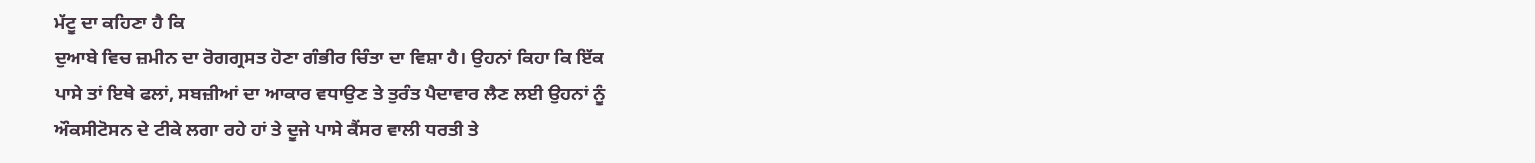ਮੱਟੂ ਦਾ ਕਹਿਣਾ ਹੈ ਕਿ
ਦੁਆਬੇ ਵਿਚ ਜ਼ਮੀਨ ਦਾ ਰੋਗਗ੍ਰਸਤ ਹੋਣਾ ਗੰਭੀਰ ਚਿੰਤਾ ਦਾ ਵਿਸ਼ਾ ਹੈ। ਉਹਨਾਂ ਕਿਹਾ ਕਿ ਇੱਕ
ਪਾਸੇ ਤਾਂ ਇਥੇ ਫਲਾਂ, ਸਬਜ਼ੀਆਂ ਦਾ ਆਕਾਰ ਵਧਾਉਣ ਤੇ ਤੁਰੰਤ ਪੈਦਾਵਾਰ ਲੈਣ ਲਈ ਉਹਨਾਂ ਨੂੰ
ਔਕਸੀਟੋਸਨ ਦੇ ਟੀਕੇ ਲਗਾ ਰਹੇ ਹਾਂ ਤੇ ਦੂਜੇ ਪਾਸੇ ਕੈਂਸਰ ਵਾਲੀ ਧਰਤੀ ਤੇ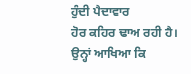ਹੁੰਦੀ ਪੈਦਾਵਾਰ
ਹੋਰ ਕਹਿਰ ਢਾਅ ਰਹੀ ਹੈ।
ਉਨ੍ਹਾਂ ਆਖਿਆ ਕਿ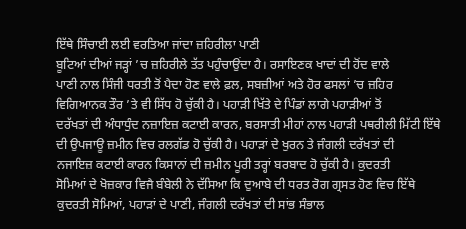ਇੱਥੇ ਸਿੰਚਾਈ ਲਈ ਵਰਤਿਆ ਜਾਂਦਾ ਜ਼ਹਿਰੀਲਾ ਪਾਣੀ
ਬੂਟਿਆਂ ਦੀਆਂ ਜੜ੍ਹਾਂ ’ਚ ਜ਼ਹਿਰੀਲੇ ਤੱਤ ਪਹੁੰਚਾਉਂਦਾ ਹੈ। ਰਸਾਇਣਕ ਖਾਦਾਂ ਦੀ ਹੋਂਦ ਵਾਲੇ
ਪਾਣੀ ਨਾਲ ਸਿੰਜੀ ਧਰਤੀ ਤੋਂ ਪੈਦਾ ਹੋਣ ਵਾਲੇ ਫ਼ਲ, ਸਬਜ਼ੀਆਂ ਅਤੇ ਹੋਰ ਫਸਲਾਂ ’ਚ ਜ਼ਹਿਰ
ਵਿਗਿਆਨਕ ਤੌਰ ’ਤੇ ਵੀ ਸਿੱਧ ਹੋ ਚੁੱਕੀ ਹੈ। ਪਹਾੜੀ ਖਿੱਤੇ ਦੇ ਪਿੰਡਾਂ ਲਾਗੇ ਪਹਾੜੀਆਂ ਤੋਂ
ਦਰੱਖਤਾਂ ਦੀ ਅੰਧਾਧੁੰਦ ਨਜ਼ਾਇਜ਼ ਕਟਾਈ ਕਾਰਨ, ਬਰਸਾਤੀ ਮੀਹਾਂ ਨਾਲ ਪਹਾੜੀ ਪਥਰੀਲੀ ਮਿੱਟੀ ਇੱਥੇ
ਦੀ ਉਪਜਾਊ ਜ਼ਮੀਨ ਵਿਚ ਰਲਗੱਡ ਹੋ ਚੁੱਕੀ ਹੈ। ਪਹਾੜਾਂ ਦੇ ਖੁਰਨ ਤੇ ਜੰਗਲੀ ਦਰੱਖਤਾਂ ਦੀ
ਨਜਾਇਜ਼ ਕਟਾਈ ਕਾਰਨ ਕਿਸਾਨਾਂ ਦੀ ਜ਼ਮੀਨ ਪੂਰੀ ਤਰ੍ਹਾਂ ਬਰਬਾਦ ਹੋ ਚੁੱਕੀ ਹੈ। ਕੁਦਰਤੀ
ਸੋਮਿਆਂ ਦੇ ਖੋਜ਼ਕਾਰ ਵਿਜੈ ਬੰਬੇਲੀ ਨੇ ਦੱਸਿਆ ਕਿ ਦੁਆਬੇ ਦੀ ਧਰਤ ਰੋਗ ਗ੍ਰਸਤ ਹੋਣ ਵਿਚ ਇੱਥੇ
ਕੁਦਰਤੀ ਸੋਮਿਆਂ, ਪਹਾੜਾਂ ਦੇ ਪਾਣੀ, ਜੰਗਲੀ ਦਰੱਖਤਾਂ ਦੀ ਸਾਂਭ ਸੰਭਾਲ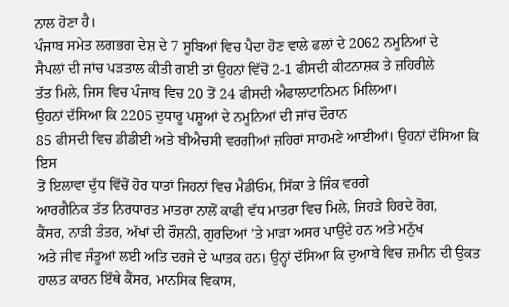ਨਾਲ ਹੋਣਾ ਹੈ।
ਪੰਜਾਬ ਸਮੇਤ ਲਗਭਗ ਦੇਸ਼ ਦੇ 7 ਸੂਬਿਆਂ ਵਿਚ ਪੈਦਾ ਹੋਣ ਵਾਲੇ ਫਲਾਂ ਦੇ 2062 ਨਮੂਨਿਆਂ ਦੇ
ਸੈਪਲਾਂ ਦੀ ਜਾਂਚ ਪੜਤਾਲ ਕੀਤੀ ਗਈ ਤਾਂ ਉਹਨਾਂ ਵਿੱਚੋਂ 2-1 ਫੀਸਦੀ ਕੀਟਨਾਸ਼ਕ ਤੇ ਜ਼ਹਿਰੀਲੇ
ਤੱਤ ਮਿਲੇ, ਜਿਸ ਵਿਚ ਪੰਜਾਬ ਵਿਚ 20 ਤੋਂ 24 ਫੀਸਦੀ ਐਫਾਲਾਟਾਨਿਮਨ ਮਿਲਿਆ।
ਉਹਨਾਂ ਦੱਸਿਆ ਕਿ 2205 ਦੁਧਾਰੂ ਪਸ਼ੂਆਂ ਦੇ ਨਮੂਨਿਆਂ ਦੀ ਜਾਂਚ ਦੌਰਾਨ
85 ਫੀਸਦੀ ਵਿਚ ਡੀਡੀਈ ਅਤੇ ਬੀਐਚਸੀ ਵਰਗੀਆਂ ਜ਼ਹਿਰਾਂ ਸਾਹਮਣੇ ਆਈਆਂ। ਉਹਨਾਂ ਦੱਸਿਆ ਕਿ ਇਸ
ਤੋਂ ਇਲਾਵਾ ਦੁੱਧ ਵਿੱਚੋਂ ਹੋਰ ਧਾਤਾਂ ਜਿਹਨਾਂ ਵਿਚ ਮੈਡੀਓਮ, ਸਿੱਕਾ ਤੇ ਜਿੰਕ ਵਰਗੇ
ਆਰਗੈਨਿਕ ਤੱਤ ਨਿਰਧਾਰਤ ਮਾਤਰਾ ਨਾਲੋਂ ਕਾਫੀ ਵੱਧ ਮਾਤਰਾ ਵਿਚ ਮਿਲੇ, ਜਿਹੜੇ ਹਿਰਦੇ ਰੋਗ,
ਕੈਂਸਰ, ਨਾੜੀ ਤੰਤਰ, ਅੱਖਾਂ ਦੀ ਰੌਸ਼ਨੀ, ਗੁਰਦਿਆਂ ’ਤੇ ਮਾੜਾ ਅਸਰ ਪਾਉਂਦੇ ਹਨ ਅਤੇ ਮਨੁੱਖ
ਅਤੇ ਜੀਵ ਜੰਤੂਆਂ ਲਈ ਅਤਿ ਦਰਜੇ ਦੇ ਘਾਤਕ ਹਨ। ਉਨ੍ਹਾਂ ਦੱਸਿਆ ਕਿ ਦੁਆਬੇ ਵਿਚ ਜ਼ਮੀਨ ਦੀ ਉਕਤ
ਹਾਲਤ ਕਾਰਨ ਇੱਥੇ ਕੈਂਸਰ, ਮਾਨਸਿਕ ਵਿਕਾਸ,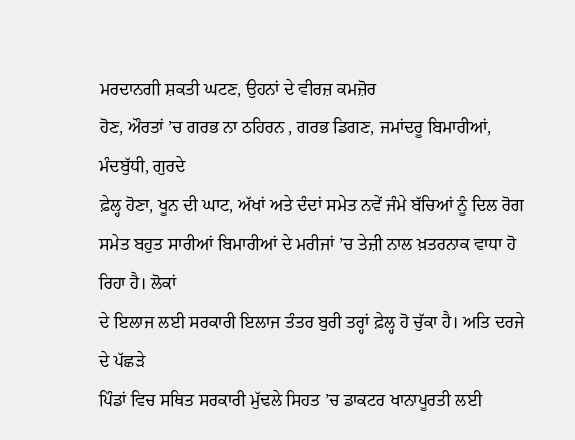ਮਰਦਾਨਗੀ ਸ਼ਕਤੀ ਘਟਣ, ਉਹਨਾਂ ਦੇ ਵੀਰਜ਼ ਕਮਜ਼ੋਰ
ਹੋਣ, ਔਰਤਾਂ ’ਚ ਗਰਭ ਨਾ ਠਹਿਰਨ , ਗਰਭ ਡਿਗਣ, ਜਮਾਂਦਰੂ ਬਿਮਾਰੀਆਂ, ਮੰਦਬੁੱਧੀ, ਗੁਰਦੇ
ਫ਼ੇਲ੍ਹ ਹੋਣਾ, ਖੂਨ ਦੀ ਘਾਟ, ਅੱਖਾਂ ਅਤੇ ਦੰਦਾਂ ਸਮੇਤ ਨਵੇਂ ਜੰਮੇ ਬੱਚਿਆਂ ਨੂੰ ਦਿਲ ਰੋਗ
ਸਮੇਤ ਬਹੁਤ ਸਾਰੀਆਂ ਬਿਮਾਰੀਆਂ ਦੇ ਮਰੀਜਾਂ ’ਚ ਤੇਜ਼ੀ ਨਾਲ ਖ਼ਤਰਨਾਕ ਵਾਧਾ ਹੋ ਰਿਹਾ ਹੈ। ਲੋਕਾਂ
ਦੇ ਇਲਾਜ ਲਈ ਸਰਕਾਰੀ ਇਲਾਜ ਤੰਤਰ ਬੁਰੀ ਤਰ੍ਹਾਂ ਫ਼ੇਲ੍ਹ ਹੋ ਚੁੱਕਾ ਹੈ। ਅਤਿ ਦਰਜੇ ਦੇ ਪੱਛੜੇ
ਪਿੰਡਾਂ ਵਿਚ ਸਥਿਤ ਸਰਕਾਰੀ ਮੁੱਢਲੇ ਸਿਹਤ ’ਚ ਡਾਕਟਰ ਖਾਨਾਪੂਰਤੀ ਲਈ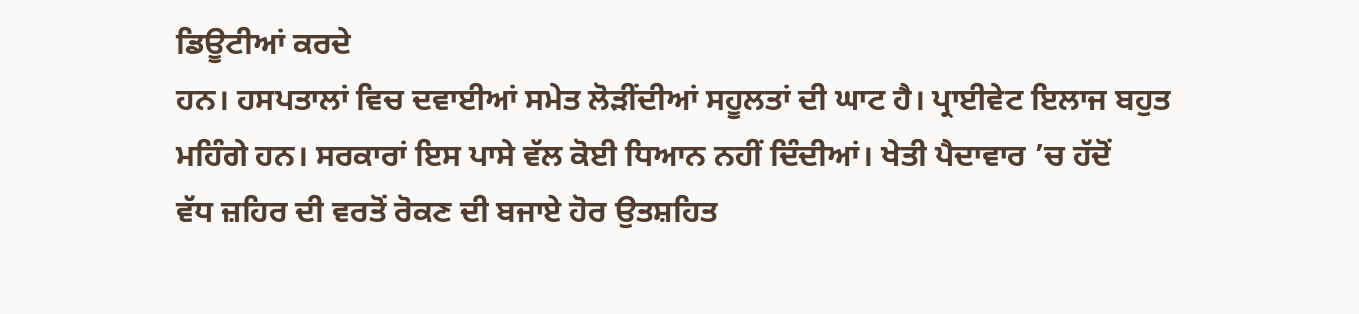ਡਿਊਟੀਆਂ ਕਰਦੇ
ਹਨ। ਹਸਪਤਾਲਾਂ ਵਿਚ ਦਵਾਈਆਂ ਸਮੇਤ ਲੋੜੀਂਦੀਆਂ ਸਹੂਲਤਾਂ ਦੀ ਘਾਟ ਹੈ। ਪ੍ਰਾਈਵੇਟ ਇਲਾਜ ਬਹੁਤ
ਮਹਿੰਗੇ ਹਨ। ਸਰਕਾਰਾਂ ਇਸ ਪਾਸੇ ਵੱਲ ਕੋਈ ਧਿਆਨ ਨਹੀਂ ਦਿੰਦੀਆਂ। ਖੇਤੀ ਪੈਦਾਵਾਰ ’ਚ ਹੱਦੋਂ
ਵੱਧ ਜ਼ਹਿਰ ਦੀ ਵਰਤੋਂ ਰੋਕਣ ਦੀ ਬਜਾਏ ਹੋਰ ਉਤਸ਼ਹਿਤ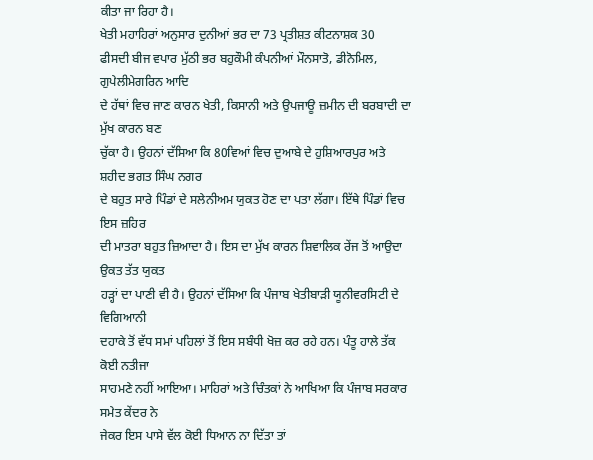ਕੀਤਾ ਜਾ ਰਿਹਾ ਹੈ।
ਖੇਤੀ ਮਹਾਹਿਰਾਂ ਅਨੁਸਾਰ ਦੁਨੀਆਂ ਭਰ ਦਾ 73 ਪ੍ਰਤੀਸ਼ਤ ਕੀਟਨਾਸ਼ਕ 30
ਫੀਸਦੀ ਬੀਜ ਵਪਾਰ ਮੁੱਠੀ ਭਰ ਬਹੁਕੌਮੀ ਕੰਪਨੀਆਂ ਮੌਨਸਾਤੋ, ਡੀਨੋਮਿਲ, ਗੁਪੇਲੀਮੇਗਰਿਨ ਆਦਿ
ਦੇ ਹੱਥਾਂ ਵਿਚ ਜਾਣ ਕਾਰਨ ਖੇਤੀ, ਕਿਸਾਨੀ ਅਤੇ ਉਪਜਾਊ ਜ਼ਮੀਨ ਦੀ ਬਰਬਾਦੀ ਦਾ ਮੁੱਖ ਕਾਰਨ ਬਣ
ਚੁੱਕਾ ਹੈ। ਉਹਨਾਂ ਦੱਸਿਆ ਕਿ 80ਵਿਆਂ ਵਿਚ ਦੁਆਬੇ ਦੇ ਹੁਸ਼ਿਆਰਪੁਰ ਅਤੇ ਸ਼ਹੀਦ ਭਗਤ ਸਿੰਘ ਨਗਰ
ਦੇ ਬਹੁਤ ਸਾਰੇ ਪਿੰਡਾਂ ਦੇ ਸਲੇਨੀਅਮ ਯੁਕਤ ਹੋਣ ਦਾ ਪਤਾ ਲੱਗਾ। ਇੱਥੇ ਪਿੰਡਾਂ ਵਿਚ ਇਸ ਜ਼ਹਿਰ
ਦੀ ਮਾਤਰਾ ਬਹੁਤ ਜ਼ਿਆਦਾ ਹੈ। ਇਸ ਦਾ ਮੁੱਖ ਕਾਰਨ ਸ਼ਿਵਾਲਿਕ ਰੇਂਜ ਤੋਂ ਆਉਦਾ ਉਕਤ ਤੱਤ ਯੁਕਤ
ਹੜ੍ਹਾਂ ਦਾ ਪਾਣੀ ਵੀ ਹੈ। ਉਹਨਾਂ ਦੱਸਿਆ ਕਿ ਪੰਜਾਬ ਖੇਤੀਬਾੜੀ ਯੂਨੀਵਰਸਿਟੀ ਦੇ ਵਿਗਿਆਨੀ
ਦਹਾਕੇ ਤੋਂ ਵੱਧ ਸਮਾਂ ਪਹਿਲਾਂ ਤੋਂ ਇਸ ਸਬੰਧੀ ਖੋਜ਼ ਕਰ ਰਹੇ ਹਨ। ਪੰਤੂ ਹਾਲੇ ਤੱਕ ਕੋਈ ਨਤੀਜਾ
ਸਾਹਮਣੇ ਨਹੀਂ ਆਇਆ। ਮਾਹਿਰਾਂ ਅਤੇ ਚਿੰਤਕਾਂ ਨੇ ਆਖਿਆ ਕਿ ਪੰਜਾਬ ਸਰਕਾਰ ਸਮੇਤ ਕੇਂਦਰ ਨੇ
ਜੇਕਰ ਇਸ ਪਾਸੇ ਵੱਲ ਕੋਈ ਧਿਆਨ ਨਾ ਦਿੱਤਾ ਤਾਂ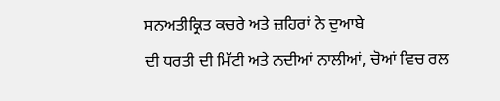ਸਨਅਤੀਕ੍ਰਿਤ ਕਚਰੇ ਅਤੇ ਜ਼ਹਿਰਾਂ ਨੇ ਦੁਆਬੇ
ਦੀ ਧਰਤੀ ਦੀ ਮਿੱਟੀ ਅਤੇ ਨਦੀਆਂ ਨਾਲੀਆਂ, ਚੋਆਂ ਵਿਚ ਰਲ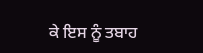ਕੇ ਇਸ ਨੂੰ ਤਬਾਹ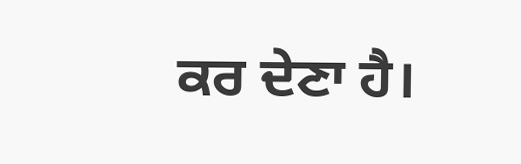ਕਰ ਦੇਣਾ ਹੈ।